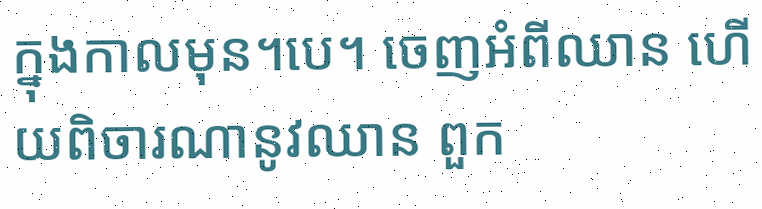ក្នុងកាលមុន។បេ។ ចេញអំពីឈាន ហើយពិចារណានូវឈាន ពួក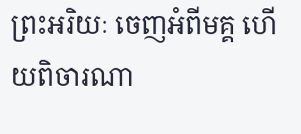ព្រះអរិយៈ ចេញអំពីមគ្គ ហើយពិចារណា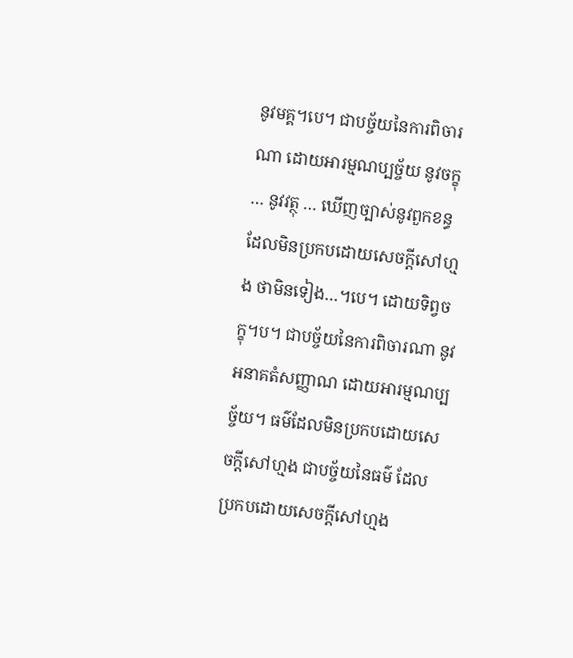នូវមគ្គ។បេ។ ជាបច្ច័យនៃការពិចារណា ដោយអារម្មណប្បច្ច័យ នូវចក្ខុ … នូវវត្ថុ … ឃើញច្បាស់នូវពួកខន្ធ ដែលមិនប្រកបដោយសេចក្តីសៅហ្មង ថាមិនទៀង…។បេ។ ដោយទិព្វចក្ខុ។ប។ ជាបច្ច័យនៃការពិចារណា នូវអនាគតំសញ្ញាណ ដោយអារម្មណប្បច្ច័យ។ ធម៌ដែលមិនប្រកបដោយសេចក្តីសៅហ្មង ជាបច្ច័យនៃធម៌ ដែលប្រកបដោយសេចក្តីសៅហ្មង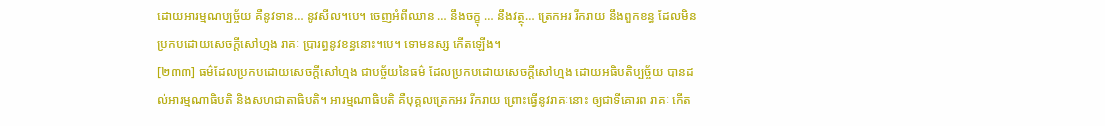ដោយអារម្មណប្បច្ច័យ គឺនូវទាន… នូវសីល។បេ។ ចេញអំពីឈាន … នឹងចក្ខុ … នឹងវត្ថុ… ត្រេកអរ រីករាយ នឹងពួកខន្ធ ដែលមិនប្រកបដោយសេចក្តីសៅហ្មង រាគៈ ប្រារព្ធនូវខន្ធនោះ។បេ។ ទោមនស្ស កើតឡើង។
[២៣៣] ធម៌ដែលប្រកបដោយសេចក្តីសៅហ្មង ជាបច្ច័យនៃធម៌ ដែលប្រកបដោយសេចក្តីសៅហ្មង ដោយអធិបតិប្បច្ច័យ បានដល់អារម្មណាធិបតិ និងសហជាតាធិបតិ។ អារម្មណាធិបតិ គឺបុគ្គលត្រេកអរ រីករាយ ព្រោះធ្វើនូវរាគៈនោះ ឲ្យជាទីគោរព រាគៈ កើត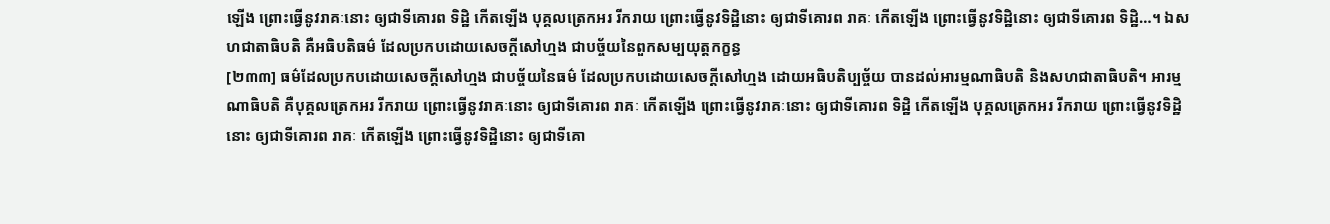ឡើង ព្រោះធ្វើនូវរាគៈនោះ ឲ្យជាទីគោរព ទិដ្ឋិ កើតឡើង បុគ្គលត្រេកអរ រីករាយ ព្រោះធ្វើនូវទិដ្ឋិនោះ ឲ្យជាទីគោរព រាគៈ កើតឡើង ព្រោះធ្វើនូវទិដ្ឋិនោះ ឲ្យជាទីគោរព ទិដ្ឋិ…។ ឯសហជាតាធិបតិ គឺអធិបតិធម៌ ដែលប្រកបដោយសេចក្តីសៅហ្មង ជាបច្ច័យនៃពួកសម្បយុត្តកក្ខន្ធ
[២៣៣] ធម៌ដែលប្រកបដោយសេចក្តីសៅហ្មង ជាបច្ច័យនៃធម៌ ដែលប្រកបដោយសេចក្តីសៅហ្មង ដោយអធិបតិប្បច្ច័យ បានដល់អារម្មណាធិបតិ និងសហជាតាធិបតិ។ អារម្មណាធិបតិ គឺបុគ្គលត្រេកអរ រីករាយ ព្រោះធ្វើនូវរាគៈនោះ ឲ្យជាទីគោរព រាគៈ កើតឡើង ព្រោះធ្វើនូវរាគៈនោះ ឲ្យជាទីគោរព ទិដ្ឋិ កើតឡើង បុគ្គលត្រេកអរ រីករាយ ព្រោះធ្វើនូវទិដ្ឋិនោះ ឲ្យជាទីគោរព រាគៈ កើតឡើង ព្រោះធ្វើនូវទិដ្ឋិនោះ ឲ្យជាទីគោ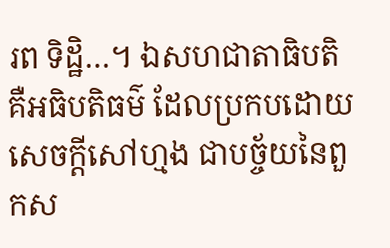រព ទិដ្ឋិ…។ ឯសហជាតាធិបតិ គឺអធិបតិធម៌ ដែលប្រកបដោយសេចក្តីសៅហ្មង ជាបច្ច័យនៃពួកស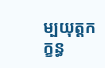ម្បយុត្តកក្ខន្ធ